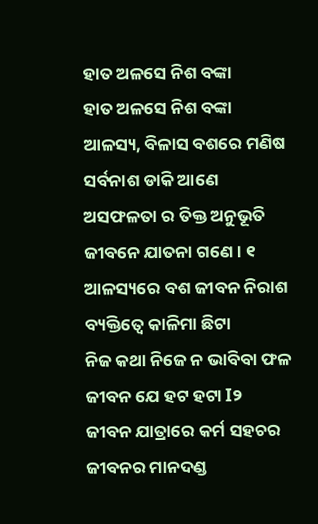ହାତ ଅଳସେ ନିଶ ବଙ୍କା
ହାତ ଅଳସେ ନିଶ ବଙ୍କା
ଆଳସ୍ୟ, ବିଳାସ ବଶରେ ମଣିଷ
ସର୍ବନାଶ ଡାକି ଆଣେ
ଅସଫଳତା ର ତିକ୍ତ ଅନୁଭୂତି
ଜୀବନେ ଯାତନା ଗଣେ । ୧
ଆଳସ୍ୟରେ ବଶ ଜୀବନ ନିରାଶ
ବ୍ୟକ୍ତିତ୍ବେ କାଳିମା ଛିଟା
ନିଜ କଥା ନିଜେ ନ ଭାବିବା ଫଳ
ଜୀବନ ଯେ ହଟ ହଟା I୨
ଜୀବନ ଯାତ୍ରାରେ କର୍ମ ସହଚର
ଜୀବନର ମାନଦଣ୍ଡ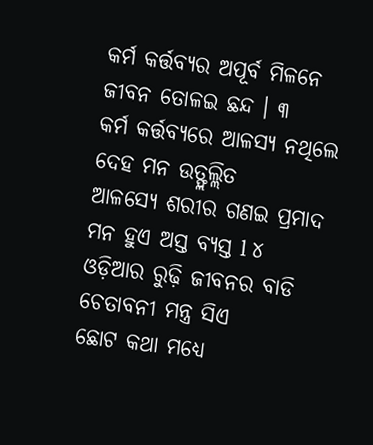କର୍ମ କର୍ତ୍ତବ୍ୟର ଅପୂର୍ବ ମିଳନେ
ଜୀବନ ତୋଳଇ ଛନ୍ଦ । ୩
କର୍ମ କର୍ତ୍ତବ୍ୟରେ ଆଳସ୍ୟ ନଥିଲେ
ଦେହ ମନ ଉତ୍ଫ୍ଲଲ୍ଲିତ
ଆଳସ୍ୟେ ଶରୀର ଗଣଇ ପ୍ରମାଦ
ମନ ହୁଏ ଅସ୍ତ ବ୍ୟସ୍ତ l ୪
ଓଡ଼ିଆର ରୁଢ଼ି ଜୀବନର ବାଡି
ଚେତାବନୀ ମନ୍ତ୍ର ସିଏ
ଛୋଟ କଥା ମଧ୍ୟେ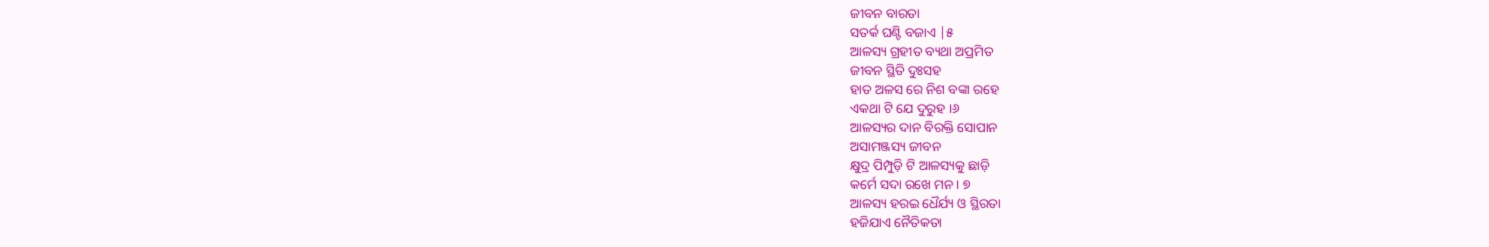ଜୀବନ ବାରତା
ସତର୍କ ଘଣ୍ଟି ବଜାଏ |୫
ଆଳସ୍ୟ ଗ୍ରହୀତ ବ୍ୟଥା ଅପ୍ରମିତ
ଜୀବନ ସ୍ଥିତି ଦୁଃସହ
ହାତ ଅଳସ ରେ ନିଶ ବଙ୍କା ରହେ
ଏକଥା ଟି ଯେ ଦୁରୁହ ।୬
ଆଳସ୍ୟର ଦାନ ବିରକ୍ତି ସୋପାନ
ଅସାମଞ୍ଜସ୍ୟ ଜୀବନ
କ୍ଷୁଦ୍ର ପିମ୍ପୁଡ଼ି ଟି ଆଳସ୍ୟକୁ ଛାଡ଼ି
କର୍ମେ ସଦା ରଖେ ମନ । ୭
ଆଳସ୍ୟ ହରଇ ଧୈର୍ଯ୍ୟ ଓ ସ୍ଥିରତା
ହଜିଯାଏ ନୈତିକତା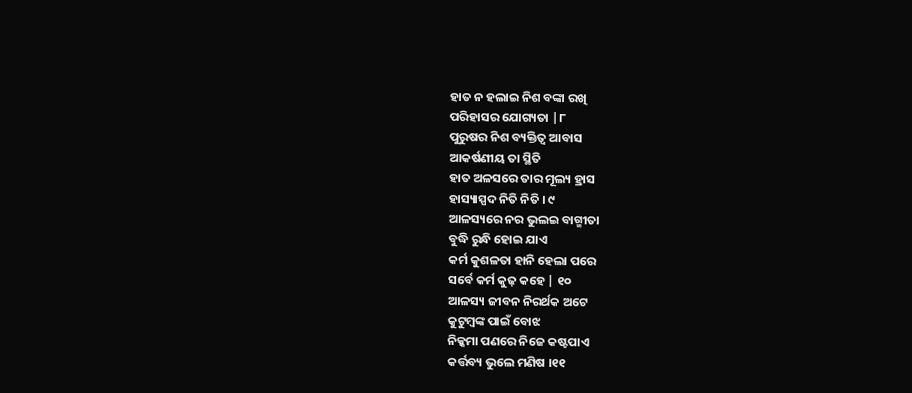ହାତ ନ ହଲାଇ ନିଶ ବଙ୍କା ରଖି
ପରିହାସର ଯୋଗ୍ୟତା |୮
ପୁରୁଷର ନିଶ ବ୍ୟକ୍ତିତ୍ୱ ଆବାସ
ଆକର୍ଷଣୀୟ ତା ସ୍ଥିତି
ହାତ ଅଳସରେ ତାର ମୂଲ୍ୟ ହ୍ରାସ
ହାସ୍ୟାସ୍ପଦ ନିତି ନିତି । ୯
ଆଳସ୍ୟରେ ନର ଭୁଲଇ ବାଗ୍ମୀତା
ବୁଦ୍ଧି ରୁନ୍ଧି ହୋଇ ଯାଏ
କର୍ମ କୁଶଳତା ହାନି ହେଲା ପରେ
ସର୍ବେ କର୍ମ କୁଢ଼ କହେ | ୧୦
ଆଳସ୍ୟ ଜୀବନ ନିରର୍ଥକ ଅଟେ
କୁଟୁମ୍ବଙ୍କ ପାଇଁ ବୋଝ
ନିକ୍କମା ପଣରେ ନିଜେ କଷ୍ଟପାଏ
କର୍ତ୍ତବ୍ୟ ଭୁଲେ ମଣିଷ ।୧୧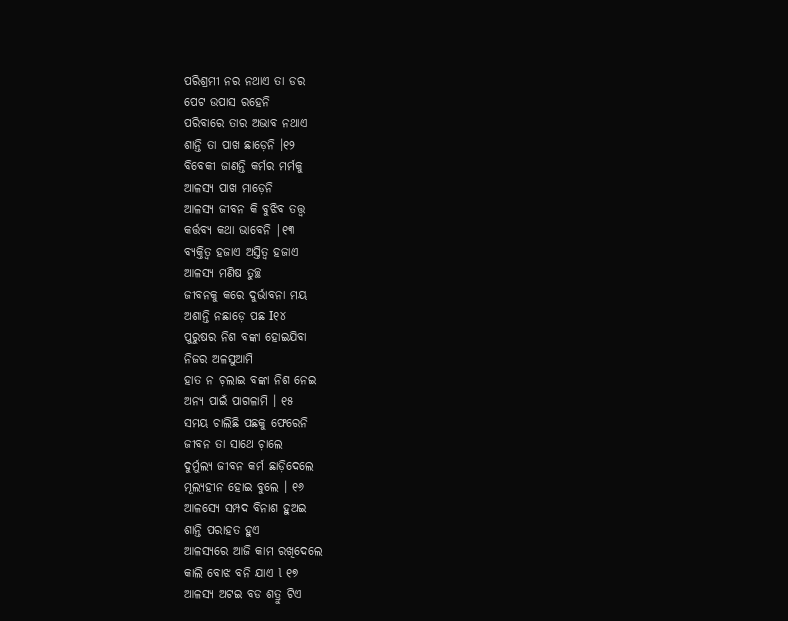ପରିଶ୍ରମୀ ନର ନଥାଏ ତା ଡର
ପେଟ ଉପାସ ରହେନି
ପରିବାରେ ତାର ଅଭାବ ନଥାଏ
ଶାନ୍ତି ତା ପାଖ ଛାଡ଼େନି ।୧୨
ବିବେକୀ ଜାଣନ୍ତି କର୍ମର ମର୍ମକୁ
ଆଳସ୍ୟ ପାଖ ମାଡ଼େନି
ଆଳସ୍ୟ ଜୀବନ କି ବୁଝିବ ତତ୍ତ୍ଵ
କର୍ତ୍ତବ୍ୟ କଥା ଭାବେନି |୧୩
ବ୍ୟକ୍ତିତ୍ବ ହଜାଏ ଅସ୍ତିତ୍ୱ ହଜାଏ
ଆଳସ୍ୟ ମଣିଷ ତୁଚ୍ଛ
ଜୀବନକୁ କରେ ଦୁର୍ଭାବନା ମୟ
ଅଶାନ୍ତି ନଛାଡ଼େ ପଛ I୧୪
ପୁରୁଷର ନିଶ ବଙ୍କା ହୋଇଯିବା
ନିଜର ଅଳସୁଆମି
ହାତ ନ ଚ଼ଲାଇ ବଙ୍କା ନିଶ ନେଇ
ଅନ୍ୟ ପାଇଁ ପାଗଳାମି । ୧୫
ସମୟ ଚାଲିଛି ପଛକୁ ଫେରେନି
ଜୀବନ ତା ସାଥେ ଚ଼ାଲେ
ଦୁର୍ମୁଲ୍ୟ ଜୀବନ କର୍ମ ଛାଡ଼ିଦେଲେ
ମୂଲ୍ୟହୀନ ହୋଇ ବୁଲେ । ୧୬
ଆଳସ୍ୟେ ସମ୍ପଦ ବିନାଶ ହୁଅଇ
ଶାନ୍ତି ପରାହତ ହୁଏ
ଆଳସ୍ୟରେ ଆଜି କାମ ରଖିଦେଲେ
କାଲି ବୋଝ ବନି ଯାଏ l ୧୭
ଆଳସ୍ୟ ଅଟଇ ବଡ ଶତ୍ରୁ ଟିଏ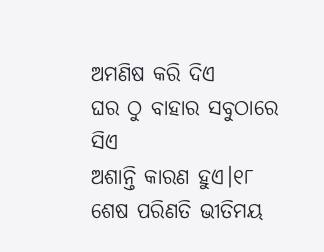ଅମଣିଷ କରି ଦିଏ
ଘର ଠୁ ବାହାର ସବୁଠାରେ ସିଏ
ଅଶାନ୍ତି କାରଣ ହୁଏ।୧୮
ଶେଷ ପରିଣତି ଭୀତିମୟ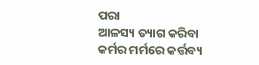ପରା
ଆଳସ୍ୟ ତ୍ୟାଗ କରିବା
କର୍ମର ମର୍ମରେ କର୍ତ୍ତବ୍ୟ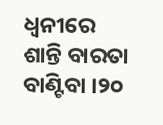ଧ୍ବନୀରେ
ଶାନ୍ତି ବାରତା ବାଣ୍ଟିବା ।୨୦